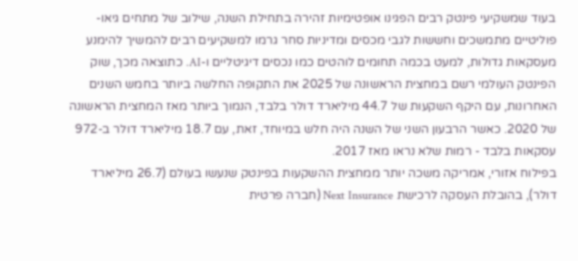בעוד שמשקיעי פינטק רבים הפגינו אופטימיות זהירה בתחילת השנה, שילוב של מתחים גיאו-פוליטיים מתמשכים וחששות לגבי מכסים ומדיניות סחר גרמו למשקיעים רבים להמשיך להימנע מעסקאות גדולות, למעט בכמה תחומים לוהטים כמו נכסים דיגיטליים ו-AI. כתוצאה מכך, שוק הפינטק העולמי רשם במחצית הראשונה של 2025 את התקופה החלשה ביותר בחמש השנים האחרונות, עם היקף השקעות של 44.7 מיליארד דולר בלבד, הנמוך ביותר מאז המחצית הראשונה של 2020. כאשר הרבעון השני של השנה היה חלש במיוחד, זאת, עם 18.7 מיליארד דולר ב-972 עסקאות בלבד - רמות שלא נראו מאז 2017.
בפילוח אזורי, אמריקה משכה יותר ממחצית ההשקעות בפינטק שנעשו בעולם (26.7 מיליארד דולר), בהובלת העסקה לרכישת Next Insurance (חברה פרטית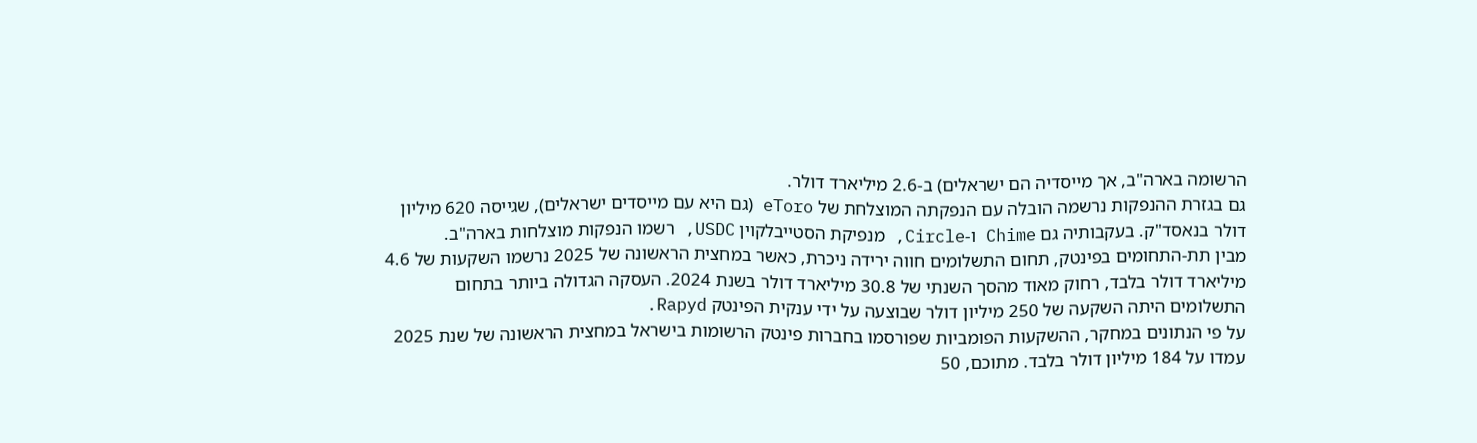הרשומה בארה"ב, אך מייסדיה הם ישראלים) ב-2.6 מיליארד דולר.
גם בגזרת ההנפקות נרשמה הובלה עם הנפקתה המוצלחת של eToro (גם היא עם מייסדים ישראלים), שגייסה 620 מיליון דולר בנאסד"ק. בעקבותיה גם Chime ו-Circle, מנפיקת הסטייבלקוין USDC, רשמו הנפקות מוצלחות בארה"ב.
מבין תת-התחומים בפינטק, תחום התשלומים חווה ירידה ניכרת, כאשר במחצית הראשונה של 2025 נרשמו השקעות של 4.6 מיליארד דולר בלבד, רחוק מאוד מהסך השנתי של 30.8 מיליארד דולר בשנת 2024. העסקה הגדולה ביותר בתחום התשלומים היתה השקעה של 250 מיליון דולר שבוצעה על ידי ענקית הפינטק Rapyd.
על פי הנתונים במחקר, ההשקעות הפומביות שפורסמו בחברות פינטק הרשומות בישראל במחצית הראשונה של שנת 2025 עמדו על 184 מיליון דולר בלבד. מתוכם, 50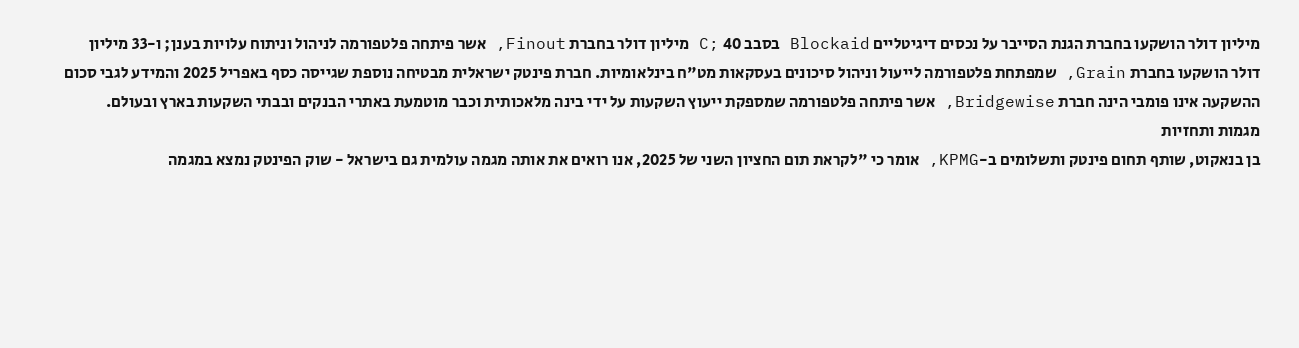מיליון דולר הושקעו בחברת הגנת הסייבר על נכסים דיגיטליים Blockaid בסבב 40 ;C מיליון דולר בחברת Finout, אשר פיתחה פלטפורמה לניהול וניתוח עלויות בענן; ו-33 מיליון דולר הושקעו בחברת Grain, שמפתחת פלטפורמה לייעול וניהול סיכונים בעסקאות מט"ח בינלאומיות. חברת פינטק ישראלית מבטיחה נוספת שגייסה כסף באפריל 2025 והמידע לגבי סכום ההשקעה אינו פומבי הינה חברת Bridgewise, אשר פיתחה פלטפורמה שמספקת ייעוץ השקעות על ידי בינה מלאכותית וכבר מוטמעת באתרי הבנקים ובבתי השקעות בארץ ובעולם.
מגמות ותחזיות
בן בנאקוט, שותף תחום פינטק ותשלומים ב-KPMG, אומר כי "לקראת תום החציון השני של 2025, אנו רואים את אותה מגמה עולמית גם בישראל - שוק הפינטק נמצא במגמה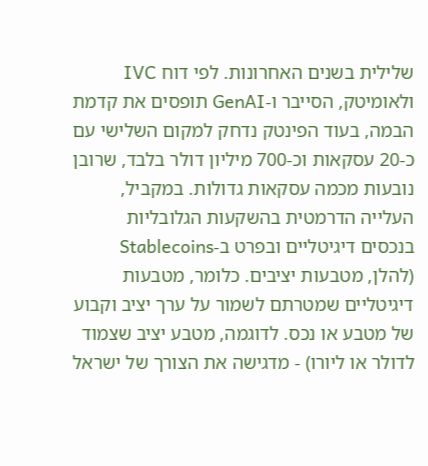שלילית בשנים האחרונות. לפי דוח IVC ולאומיטק, הסייבר ו-GenAI תופסים את קדמת הבמה, בעוד הפינטק נדחק למקום השלישי עם כ-20 עסקאות וכ-700 מיליון דולר בלבד, שרובן נובעות מכמה עסקאות גדולות. במקביל, העלייה הדרמטית בהשקעות הגלובליות בנכסים דיגיטליים ובפרט ב-Stablecoins (להלן, מטבעות יציבים. כלומר, מטבעות דיגיטליים שמטרתם לשמור על ערך יציב וקבוע של מטבע או נכס. לדוגמה, מטבע יציב שצמוד לדולר או ליורו) - מדגישה את הצורך של ישראל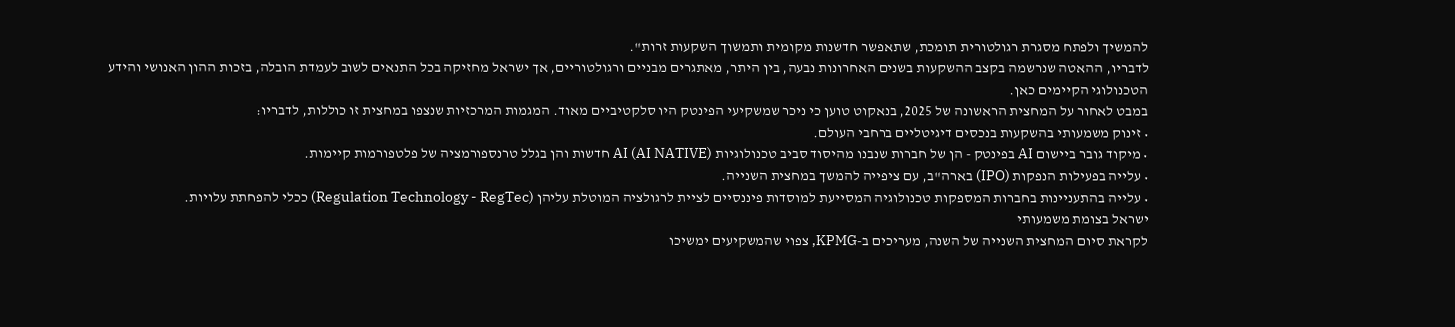להמשיך ולפתח מסגרת רגולטורית תומכת, שתאפשר חדשנות מקומית ותמשוך השקעות זרות".
לדבריו, ההאטה שנרשמה בקצב ההשקעות בשנים האחרונות נבעה, בין היתר, מאתגרים מבניים ורגולטוריים, אך ישראל מחזיקה בכל התנאים לשוב לעמדת הובלה, בזכות ההון האנושי והידע הטכנולוגי הקיימים כאן.
במבט לאחור על המחצית הראשונה של 2025, בנאקוט טוען כי ניכר שמשקיעי הפינטק היו סלקטיביים מאוד. המגמות המרכזיות שנצפו במחצית זו כוללות, לדבריו:
• זינוק משמעותי בהשקעות בנכסים דיגיטליים ברחבי העולם.
• מיקוד גובר ביישום AI בפינטק - הן של חברות שנבנו מהיסוד סביב טכנולוגיות AI (AI NATIVE) חדשות והן בגלל טרנספורמציה של פלטפורמות קיימות.
• עלייה בפעילות הנפקות (IPO) בארה"ב, עם ציפייה להמשך במחצית השנייה.
• עלייה בהתעניינות בחברות המספקות טכנולוגיה המסייעת למוסדות פיננסיים לציית לרגולציה המוטלת עליהן (Regulation Technology - RegTec) ככלי להפחתת עלויות.
ישראל בצומת משמעותי
לקראת סיום המחצית השנייה של השנה, מעריכים ב-KPMG, צפוי שהמשקיעים ימשיכו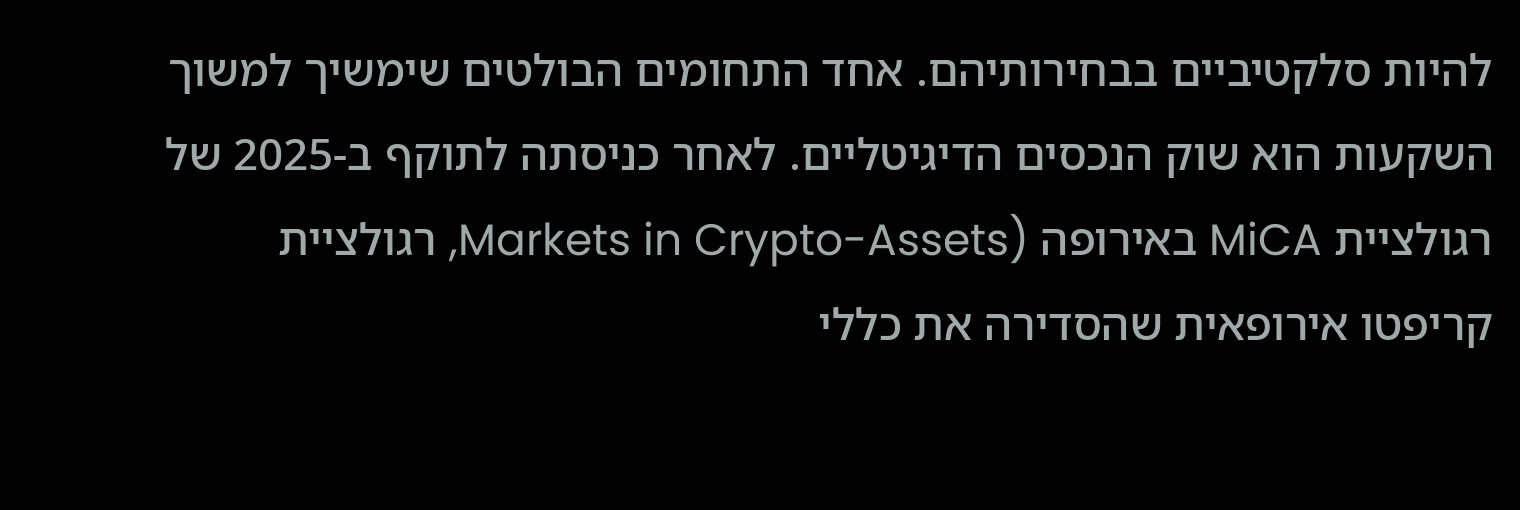להיות סלקטיביים בבחירותיהם. אחד התחומים הבולטים שימשיך למשוך השקעות הוא שוק הנכסים הדיגיטליים. לאחר כניסתה לתוקף ב-2025 של רגולציית MiCA באירופה (Markets in Crypto-Assets, רגולציית קריפטו אירופאית שהסדירה את כללי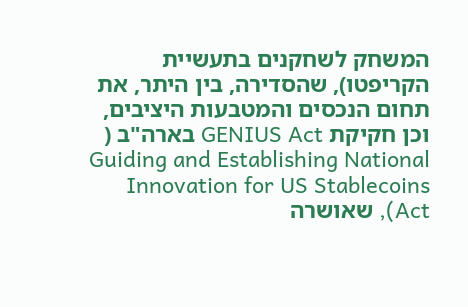המשחק לשחקנים בתעשיית הקריפטו), שהסדירה, בין היתר, את תחום הנכסים והמטבעות היציבים, וכן חקיקת GENIUS Act בארה"ב ( Guiding and Establishing National Innovation for US Stablecoins Act), שאושרה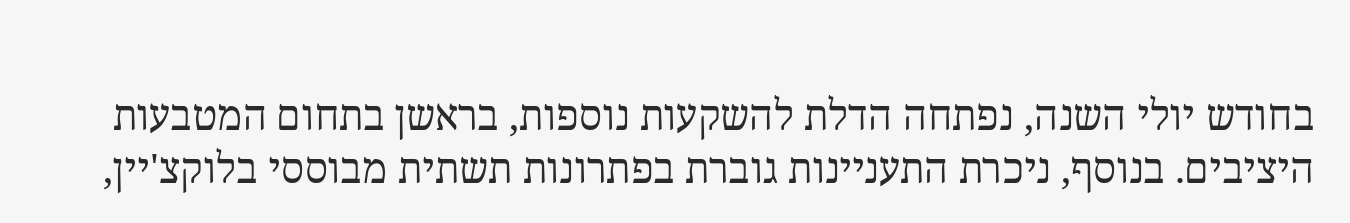בחודש יולי השנה, נפתחה הדלת להשקעות נוספות, בראשן בתחום המטבעות היציבים. בנוסף, ניכרת התעניינות גוברת בפתרונות תשתית מבוססי בלוקצ'יין,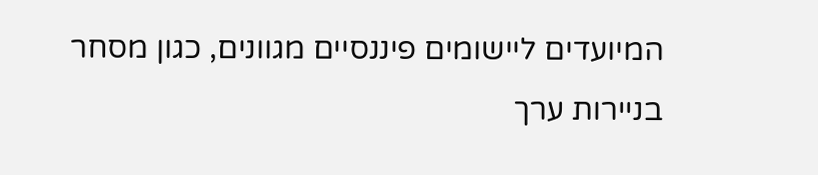המיועדים ליישומים פיננסיים מגוונים, כגון מסחר בניירות ערך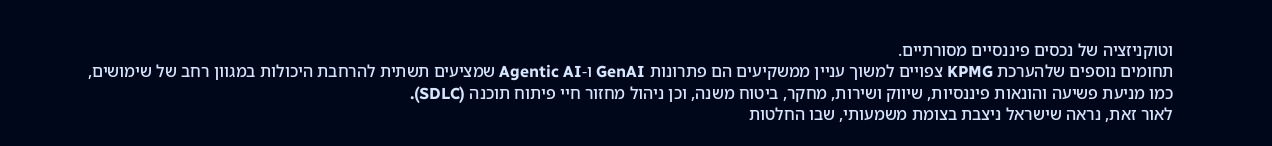וטוקניזציה של נכסים פיננסיים מסורתיים.
תחומים נוספים שלהערכת KPMG צפויים למשוך עניין ממשקיעים הם פתרונות GenAI ו-Agentic AI שמציעים תשתית להרחבת היכולות במגוון רחב של שימושים, כמו מניעת פשיעה והונאות פיננסיות, שיווק ושירות, מחקר, ביטוח משנה, וכן ניהול מחזור חיי פיתוח תוכנה (SDLC).
לאור זאת, נראה שישראל ניצבת בצומת משמעותי, שבו החלטות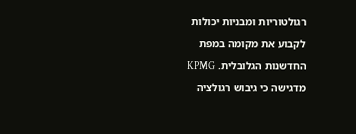רגולטוריות ומבניות יכולות לקבוע את מקומה במפת החדשנות הגלובלית. KPMG מדגישה כי גיבוש רגולציה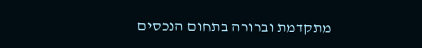מתקדמת וברורה בתחום הנכסים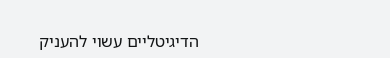הדיגיטליים עשוי להעניק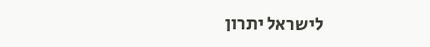לישראל יתרון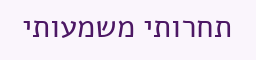תחרותי משמעותי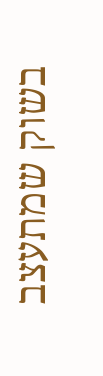בשוק שמתעצב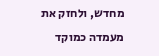מחדש, ולחזק את מעמדה כמוקד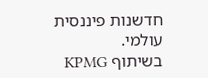חדשנות פיננסית עולמי.
בשיתוף KPMG